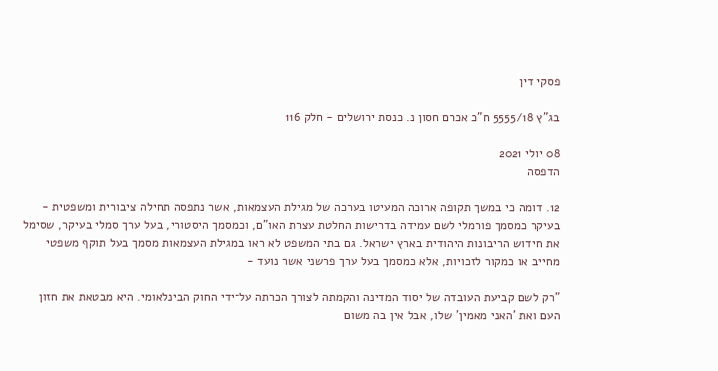פסקי דין

בג"ץ 5555/18 ח"כ אכרם חסון נ. כנסת ירושלים - חלק 116

08 יולי 2021
הדפסה

12. דומה כי במשך תקופה ארוכה המעיטו בערכה של מגילת העצמאות, אשר נתפסה תחילה ציבורית ומשפטית - בעיקר כמסמך פורמלי לשם עמידה בדרישות החלטת עצרת האו"ם, וכמסמך היסטורי, בעל ערך סמלי בעיקר, שסימל את חידוש הריבונות היהודית בארץ ישראל. גם בתי המשפט לא ראו במגילת העצמאות מסמך בעל תוקף משפטי מחייב או כמקור לזכויות, אלא כמסמך בעל ערך פרשני אשר נועד -

"רק לשם קביעת העובדה של יסוד המדינה והקמתה לצורך הכרתה על־ידי החוק הבינלאומי. היא מבטאת את חזון העם ואת 'האני מאמין' שלו, אבל אין בה משום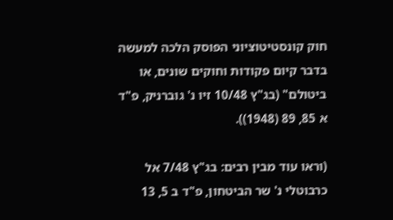חוק קונסטיטוציוני הפוסק הלכה למעשה בדבר קיום פקודות וחוקים שונים, או ביטולם" (בג"ץ 10/48 זיו נ' גוברניק, פ"ד א 85, 89 (1948)).

(וראו עוד מבין רבים: בג"ץ 7/48 אל כרבוטלי נ' שר הביטחון, פ"ד ב 5, 13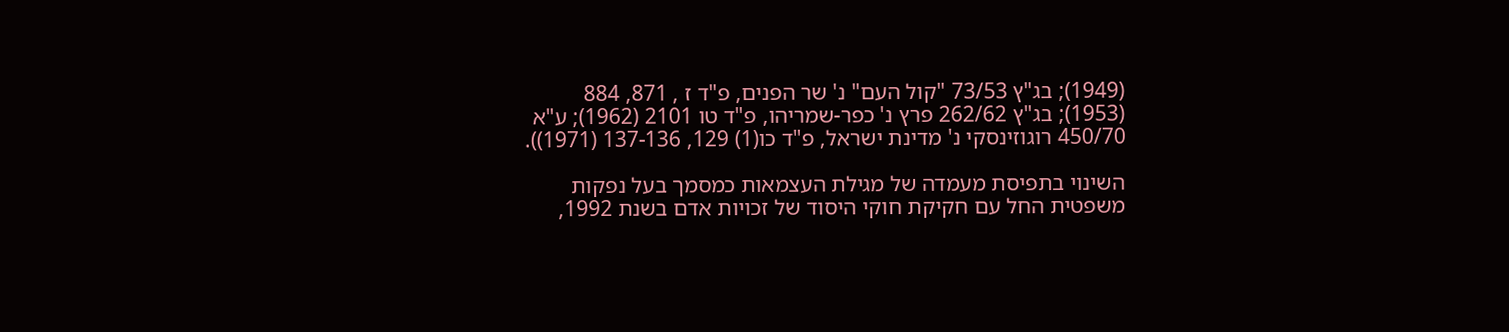(1949); בג"ץ 73/53 "קול העם" נ' שר הפנים, פ"ד ז , 871, 884 (1953); בג"ץ 262/62 פרץ נ' כפר-שמריהו, פ"ד טו 2101 (1962); ע"א 450/70 רוגוזינסקי נ' מדינת ישראל, פ"ד כו(1) 129, 137-136 (1971)).

השינוי בתפיסת מעמדה של מגילת העצמאות כמסמך בעל נפקות משפטית החל עם חקיקת חוקי היסוד של זכויות אדם בשנת 1992,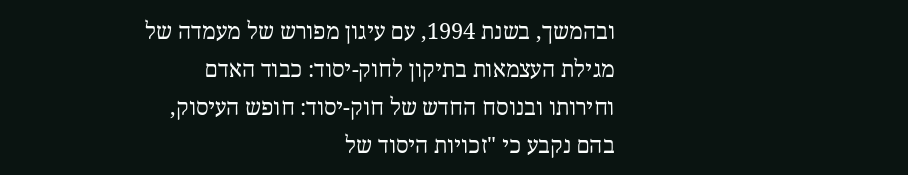ובהמשך, בשנת 1994, עם עיגון מפורש של מעמדה של מגילת העצמאות בתיקון לחוק-יסוד: כבוד האדם וחירותו ובנוסח החדש של חוק-יסוד: חופש העיסוק, בהם נקבע כי "זכויות היסוד של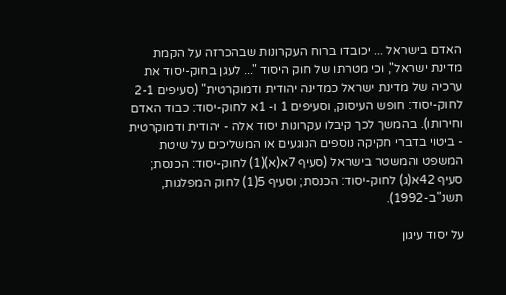האדם בישראל ... יכובדו ברוח העקרונות שבהכרזה על הקמת מדינת ישראל", וכי מטרתו של חוק היסוד "... לעגן בחוק-יסוד את ערכיה של מדינת ישראל כמדינה יהודית ודמוקרטית" (סעיפים 2-1 לחוק-יסוד: חופש העיסוק, וסעיפים 1 ו- 1א לחוק-יסוד: כבוד האדם וחירותו). בהמשך לכך קיבלו עקרונות יסוד אלה - יהודית ודמוקרטית - ביטוי בדברי חקיקה נוספים הנוגעים או המשליכים על שיטת המשפט והמשטר בישראל (סעיף 7א(א)(1) לחוק-יסוד: הכנסת; סעיף 42א(ג) לחוק-יסוד: הכנסת; וסעיף 5(1) לחוק המפלגות, תשנ"ב-1992).

על יסוד עיגון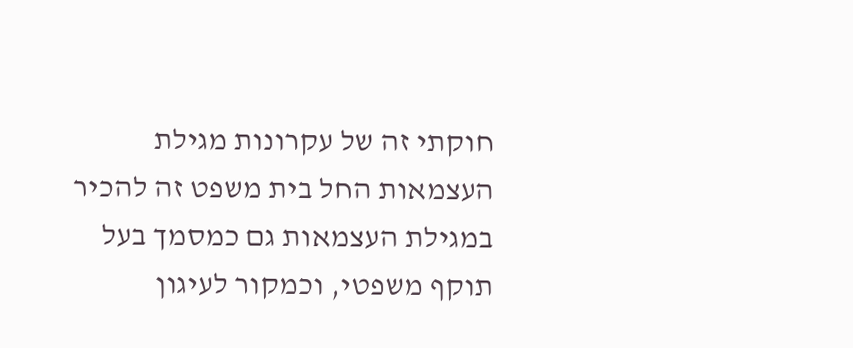חוקתי זה של עקרונות מגילת העצמאות החל בית משפט זה להכיר במגילת העצמאות גם כמסמך בעל תוקף משפטי, וכמקור לעיגון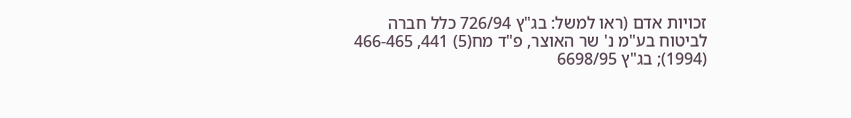זכויות אדם (ראו למשל: בג"ץ 726/94 כלל חברה לביטוח בע"מ נ' שר האוצר, פ"ד מח(5) 441, 466-465 (1994); בג"ץ 6698/95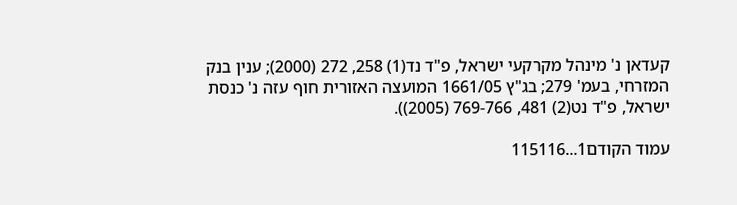קעדאן נ' מינהל מקרקעי ישראל, פ"ד נד(1) 258, 272 (2000); ענין בנק המזרחי, בעמ' 279; בג"ץ 1661/05 המועצה האזורית חוף עזה נ' כנסת ישראל, פ"ד נט(2) 481, 769-766 (2005)).

עמוד הקודם1...115116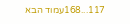117...168עמוד הבא